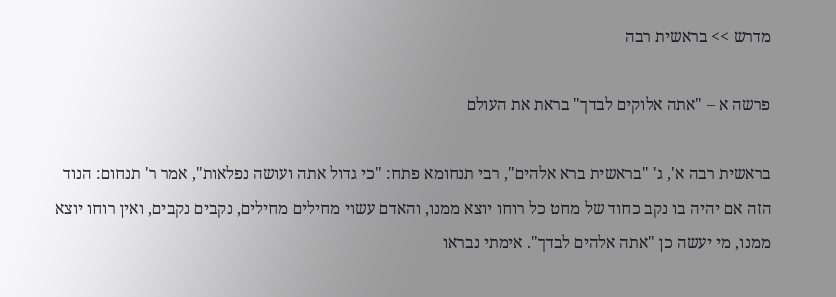מדרש >> בראשית רבה

פרשה א – "אתה אלוקים לבדך" בראת את העולם

בראשית רבה א', ג' "בראשית ברא אלהים", רבי תנחומא פתח: "כי גדול אתה ועושה נפלאות", אמר ר' תנחום: הנוד הזה אם יהיה בו נקב כחוד של מחט כל רוחו יוצא ממנו, והאדם עשוי מחילים מחילים, נקבים נקבים, ואין רוחו יוצא ממנו, מי יעשה כן "אתה אלהים לבדך". אימתי נבראו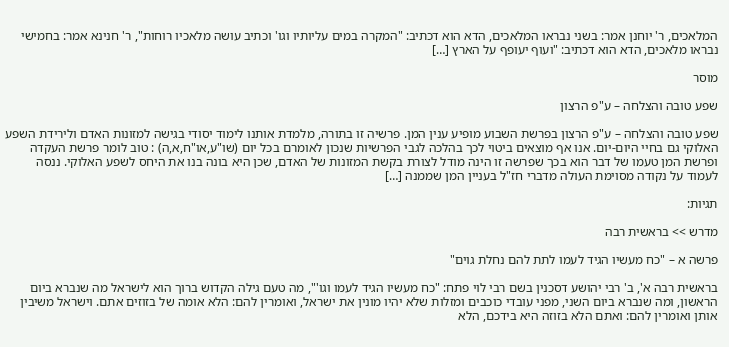המלאכים, ר' יוחנן אמר: בשני נבראו המלאכים, הדא הוא דכתיב: "המקרה במים עליותיו וגו' וכתיב עושה מלאכיו רוחות", ר' חנינא אמר: בחמישי נבראו מלאכים, הדא הוא דכתיב: "ועוף יעופף על הארץ […]

מוסר

שפע טובה והצלחה – ע"פ הרצון

שפע טובה והצלחה – ע"פ הרצון בפרשת השבוע מופיע ענין המן. פרשיה זו בתורה, מלמדת אותנו לימוד יסודי בגישה למזונות האדם ולירידת השפע האלוקי גם בחיי היום-יום. אנו אף מוצאים ביטוי לכך בהלכה לגבי הפרשיות שנכון לאומרם בכל יום (שו"ע,או"ח,א,ה) : טוב לומר פרשת העקדה ופרשת המן טעמו של דבר הוא בכך שפרשה זו הינה מודל לצורת בקשת המזונות של האדם, שכן היא בונה בנו את היחס לשפע האלוקי. ננסה לעמוד על נקודה מסוימת העולה מדברי חז"ל בעניין המן שממנה […]

תגיות:

מדרש >> בראשית רבה

פרשה א – "כח מעשיו הגיד לעמו לתת להם נחלת גוים"

בראשית רבה א', ב' רבי יהושע דסכנין בשם רבי לוי פתח: "כח מעשיו הגיד לעמו וגו'", מה טעם גילה הקדוש ברוך הוא לישראל מה שנברא ביום הראשון, ומה שנברא ביום השני, מפני עובדי כוכבים ומזלות שלא יהיו מונין את ישראל, ואומרין להם: הלא אומה של בזוזים אתם. וישראל משיבין אותן ואומרין להם: ואתם הלא בזוזה היא בידכם, הלא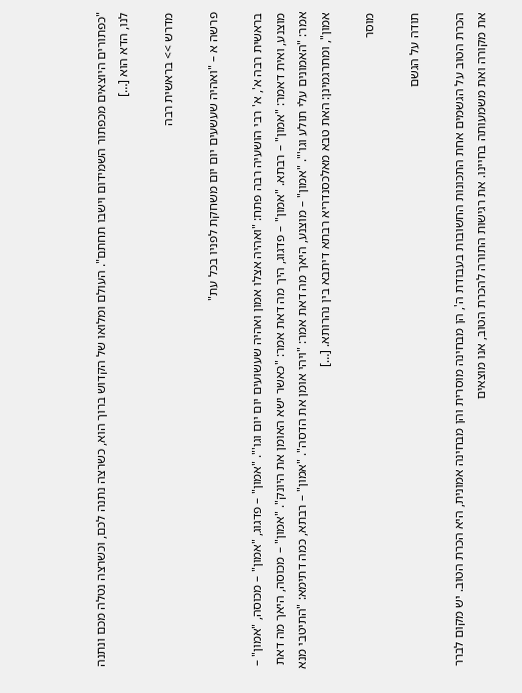"כפתורים היוצאים מכפתור השמידום וישבו תחתם". העולם ומלואו של הקדוש ברוך הוא, כשרצה נתנה לכם, וכשרצה נטלה מכם ונתנה לנו, הדא הוא […]

מדרש >> בראשית רבה

פרשה א – "ואהיה שעשעים יום יום משחקת לפניו בכל עת"

בראשית רבה א', א' רבי הושעיה רבה פתח: "ואהיה אצלו אמון ואהיה שעשועים יום יום וגו'". "אמון" – פדגוג, "אמון" – מכוסה, "אמון" – מוצנע, ואית דאמר: "אמון" – רבתא. "אמון" – פדגוג, היך מה דאת אמר: "כאשר ישא האומן את היונק". "אמון" – מכוסה, היאך מה דאת אמר: "האמונים עלי תולע וגו'". "אמון" – מוצנע, היאך מה דאת אמר: "ויהי אומן את הדסה". "אמון" – רבתא, כמה דתימא: "התיטבי מנא אמון", ומתרגמינן: האת טבא מאלכסנדריא רבתא דיתבא בין נהרותא. […]

מוסר

תודה על הגשם

הכרת הטוב על הגשמים אחת התכונות החשובות בעבודת ה', הן מבחינה מוסרית והן מבחינה אמונית, היא הכרת הטוב. יש מקום לברר את מקורה ואת משמעותה בחיינו. את רגישות התורה להכרת הטוב, אנו מוצאים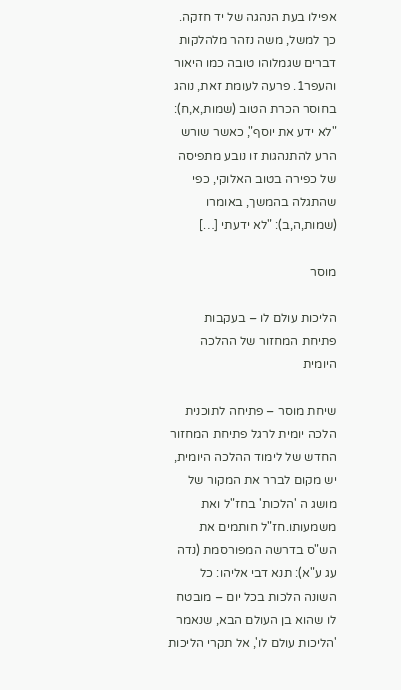אפילו בעת הנהגה של יד חזקה. כך למשל, משה נזהר מלהלקות דברים שגמלוהו טובה כמו היאור והעפר1. פרעה לעומת זאת, נוהג בחוסר הכרת הטוב (שמות,א,ח): "לא ידע את יוסף", כאשר שורש הרע להתנהגות זו נובע מתפיסה של כפירה בטוב האלוקי, כפי שהתגלה בהמשך, באומרו (שמות,ה,ב): "לא ידעתי […]

מוסר

הליכות עולם לו – בעקבות פתיחת המחזור של ההלכה היומית

שיחת מוסר – פתיחה לתוכנית הלכה יומית לרגל פתיחת המחזור החדש של לימוד ההלכה היומית, יש מקום לברר את המקור של מושג ה 'הלכות' בחז"ל ואת משמעותו.חז"ל חותמים את הש"ס בדרשה המפורסמת (נדה עג ע"א): תנא דבי אליהו: כל השונה הלכות בכל יום – מובטח לו שהוא בן העולם הבא, שנאמר 'הליכות עולם לו', אל תקרי הליכות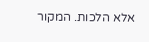אלא הלכות. המקור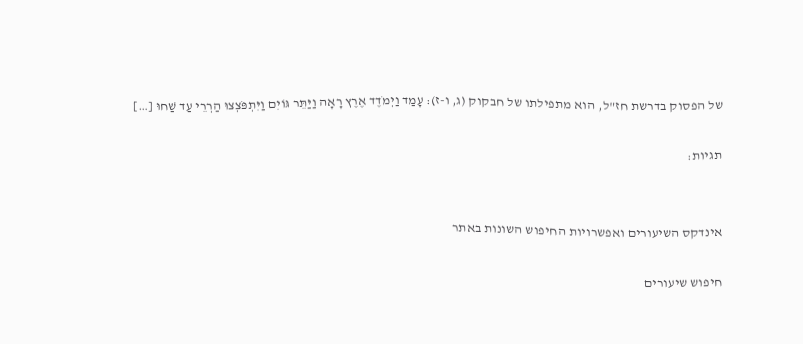של הפסוק בדרשת חז"ל, הוא מתפילתו של חבקוק (ג, ו-ז): עָמַד וַיְמֹדֶד אֶרֶץ רָאָה וַיַּתֵּר גּוֹיִם וַיִּתְפֹּצְצוּ הַרְרֵי עַד שַׁחוּ […]

תגיות:


אינדקס השיעורים ואפשרויות החיפוש השונות באתר

חיפוש שיעורים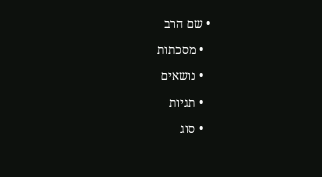• שם הרב

  • מסכתות

  • נושאים

  • תגיות

  • סוג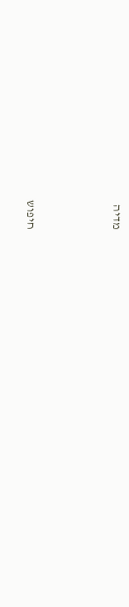מדיה



חיפוש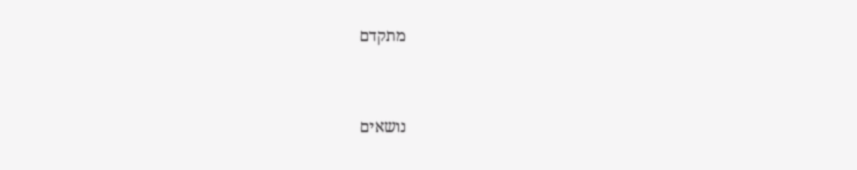מתקדם


נושאים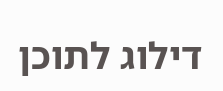דילוג לתוכן